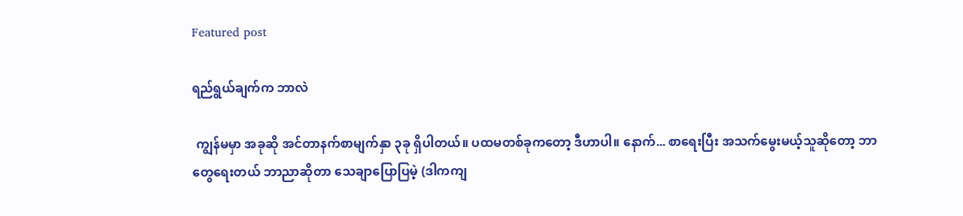Featured post

ရည်ရွယ်ချက်က ဘာလဲ

 ကျွန်မမှာ အခုဆို အင်တာနက်စာမျက်နှာ ၃ခု ရှိပါတယ်။ ပထမတစ်ခုကတော့ ဒီဟာပါ။ နောက်... စာရေးပြီး အသက်မွေးမယ့်သူဆိုတော့ ဘာတွေရေးတယ် ဘာညာဆိုတာ သေချာပြောပြမဲ့ (ဒါကကျ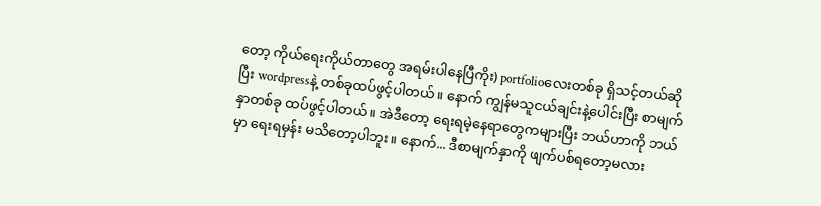တော့ ကိုယ်ရေးကိုယ်တာတွေ အရမ်းပါနေပြီကိုး) portfolioလေးတစ်ခု ရှိသင့်တယ်ဆိုပြီး wordpressနဲ့ တစ်ခုထပ်ဖွင့်ပါတယ်။ နောက် ကျွန်မသူငယ်ချင်းနဲ့ပေါင်းပြီး စာမျက်နှာတစ်ခု ထပ်ဖွင့်ပါတယ်။ အဲဒီတော့ ရေးရမဲ့နေရာတွေကများပြီး ဘယ်ဟာကို ဘယ်မှာ ရေးရမှန်း မသိတော့ပါဘူး။ နောက်... ဒီစာမျက်နှာကို ဖျက်ပစ်ရတော့မလား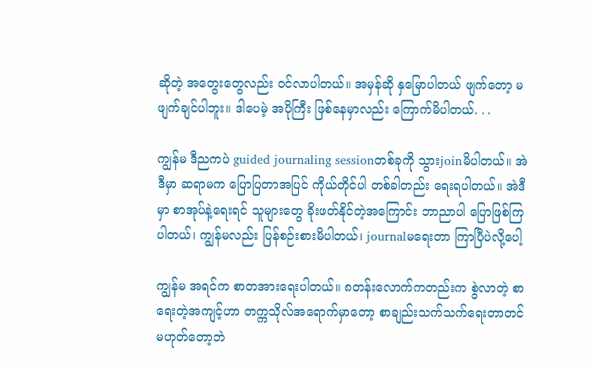ဆိုတဲ့ အတွေးတွေလည်း ဝင်လာပါတယ်။ အမှန်ဆို နှမြောပါတယ် ဖျက်တော့ မဖျက်ချင်ပါဘူး။ ဒါပေမဲ့ အပိုကြီး ဖြစ်နေမှာလည်း ကြောက်မိပါတယ်. . .

ကျွန်မ ဒီညကပဲ guided journaling sessionတစ်ခုကို သွားjoinမိပါတယ်။ အဲဒီမှာ ဆရာမက ပြောပြတာအပြင် ကိုယ်တိုင်ပါ တစ်ခါတည်း ရေးရပါတယ်။ အဲဒီမှာ စာအုပ်နဲ့ရေးရင် သူများတွေ ခိုးဖတ်နိုင်တဲ့အကြောင်း ဘာညာပါ ပြောဖြစ်ကြပါတယ်၊ ကျွန်မလည်း ပြန်စဉ်းစားမိပါတယ်၊ journalမရေးတာ ကြာပြီပဲလို့ပေါ့

ကျွန်မ အရင်က စာတအားရေးပါတယ်။ ၈တန်းလောက်ကတည်းက စွဲလာတဲ့ စာရေးတဲ့အကျင့်ဟာ တက္ကသိုလ်အရောက်မှာတော့ စာချည်းသက်သက်ရေးတာတင်မဟုတ်တော့ဘဲ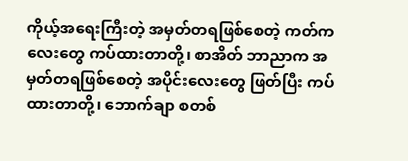ကိုယ့်အရေးကြီးတဲ့ အမှတ်တရဖြစ်စေတဲ့ ကတ်ကလေးတွေ ကပ်ထားတာတို့၊ စာအိတ် ဘာညာက အမှတ်တရဖြစ်စေတဲ့ အပိုင်းလေးတွေ ဖြတ်ပြီး ကပ်ထားတာတို့၊ ဘောက်ချာ စတစ်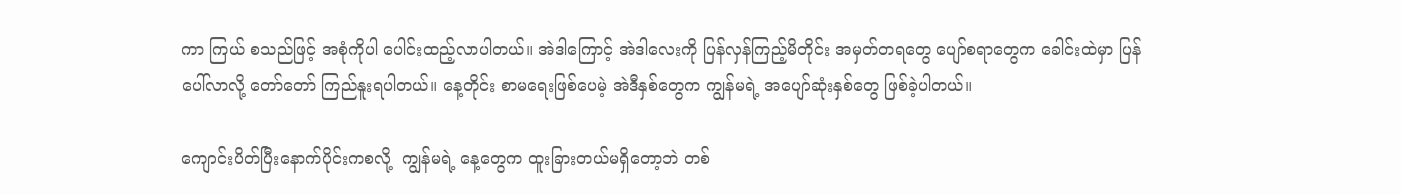ကာ ကြယ် စသည်ဖြင့် အစုံကိုပါ ပေါင်းထည့်လာပါတယ်။ အဲဒါကြောင့် အဲဒါလေးကို ပြန်လှန်ကြည့်မိတိုင်း အမှတ်တရတွေ ပျော်စရာတွေက ခေါင်းထဲမှာ ပြန်ပေါ်လာလို့ တော်တော် ကြည်နူးရပါတယ်။ နေ့တိုင်း စာမရေးဖြစ်ပေမဲ့ အဲဒီနှစ်တွေက ကျွန်မရဲ့ အပျော်ဆုံးနှစ်တွေ ဖြစ်ခဲ့ပါတယ်။

ကျောင်းပိတ်ပြီးနောက်ပိုင်းကစလို့  ကျွန်မရဲ့ နေ့တွေက ထူးခြားတယ်မရှိတော့ဘဲ တစ်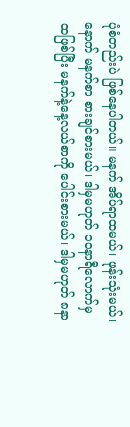ပုံစံတည်းပဲ ဖြစ်နေပါတယ်။ မနက် အိပ်ရာထမယ်၊ ဖုန်းသုံးမယ်၊ နောက် မနက်စာ စားချင်စားမယ်၊ ဒါမှမဟုတ် ၁၀နာရီလောက်မှ ထဖြစ်ပြီး မနက်နဲ့နေ့လယ်စာကို ပေါင်းစားမယ်၊ ဒါမှမဟုတ် ၈နာ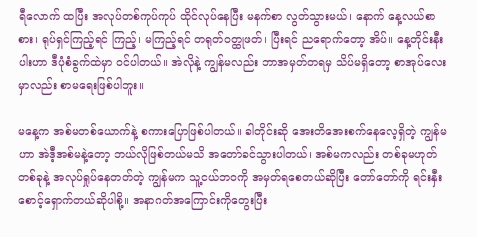ရီလောက် ထပြီး အလုပ်တစ်ကုပ်ကုပ် ထိုင်လုပ်နေပြီး မနက်စာ လွတ်သွားမယ်၊ နောက် နေ့လယ်စာ စား၊ ရုပ်ရှင်ကြည့်ရင် ကြည့်၊ မကြည့်ရင် တရုတ်ဝတ္ထုဖတ်၊ ပြီးရင် ညရောက်တော့ အိပ်။ နေ့တိုင်းနီးပါးဟာ ဒီပုံစံခွက်ထဲမှာ ဝင်ပါတယ်။ အဲလိုနဲ့ ကျွန်မလည်း ဘာအမှတ်တရမှ သိပ်မရှိတော့ စာအုပ်လေးမှာလည်း စာမရေးဖြစ်ပါဘူး။

မနေ့က အစ်မတစ်ယောက်နဲ့ စကားပြောဖြစ်ပါတယ်။ ခါတိုင်းဆို အေးတိအေးစက်နေလေ့ရှိတဲ့ ကျွန်မဟာ အဲဒီ့အစ်မနဲ့တော့ ဘယ်လိုဖြစ်တယ်မသိ အတော်ခင်သွားပါတယ်၊ အစ်မကလည်း တစ်ခုမဟုတ် တစ်ခုနဲ့ အလုပ်ရှုပ်နေတတ်တဲ့ ကျွန်မက သူ့ငယ်ဘဝကို အမှတ်ရစေတယ်ဆိုပြီး တော်တော်ကို ရင်းနှီးစောင့်ရှောက်တယ်ဆိုပါစို့။ အနာဂတ်အကြောင်းကိုတွေးပြီး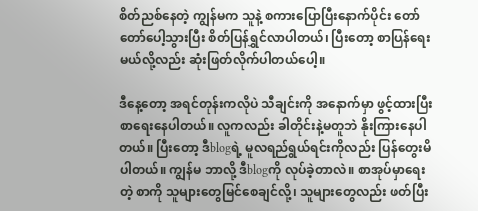စိတ်ညစ်နေတဲ့ ကျွန်မက သူနဲ့ စကားပြောပြီးနောက်ပိုင်း တော်တော်ပေါ့သွားပြီး စိတ်ပြန်ရွှင်လာပါတယ်၊ ပြီးတော့ စာပြန်ရေးမယ်လို့လည်း ဆုံးဖြတ်လိုက်ပါတယ်ပေါ့။

ဒီနေ့တော့ အရင်တုန်းကလိုပဲ သီချင်းကို အနောက်မှာ ဖွင့်ထားပြီး စာရေးနေပါတယ်။ လူကလည်း ခါတိုင်းနဲ့မတူဘဲ နိုးကြားနေပါတယ်။ ပြီးတော့ ဒီblogရဲ့ မူလရည်ရွယ်ရင်းကိုလည်း ပြန်တွေးမိပါတယ်။ ကျွန်မ ဘာလို့ ဒီblogကို လုပ်ခဲ့တာလဲ။ စာအုပ်မှာရေးတဲ့ စာကို သူများတွေမြင်စေချင်လို့၊ သူများတွေလည်း ဖတ်ပြီး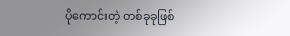ပိုကောင်းတဲ့ တစ်ခုခုဖြစ်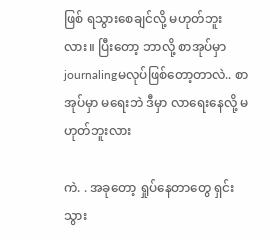ဖြစ် ရသွားစေချင်လို့ မဟုတ်ဘူးလား။ ပြီးတော့ ဘာလို့ စာအုပ်မှာ journalingမလုပ်ဖြစ်တော့တာလဲ.. စာအုပ်မှာ မရေးဘဲ ဒီမှာ လာရေးနေလို့ မဟုတ်ဘူးလား

ကဲ. . အခုတော့ ရှုပ်နေတာတွေ ရှင်းသွား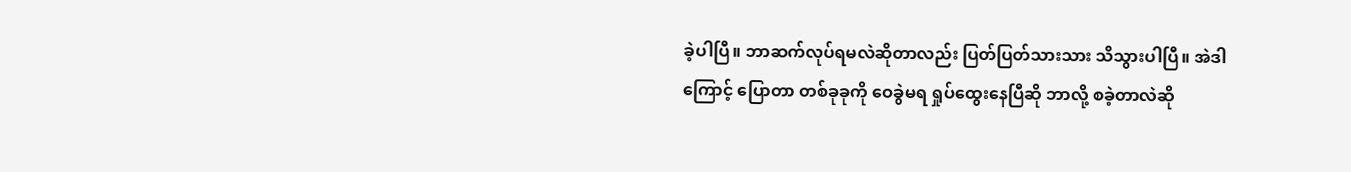ခဲ့ပါပြီ။ ဘာဆက်လုပ်ရမလဲဆိုတာလည်း ပြတ်ပြတ်သားသား သိသွားပါပြီ။ အဲဒါကြောင့် ပြောတာ တစ်ခုခုကို ဝေခွဲမရ ရှုပ်ထွေးနေပြီဆို ဘာလို့ စခဲ့တာလဲဆို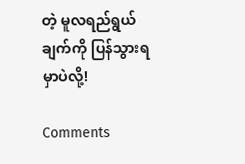တဲ့ မူလရည်ရွယ်ချက်ကို ပြန်သွားရမှာပဲလို့!

Comments